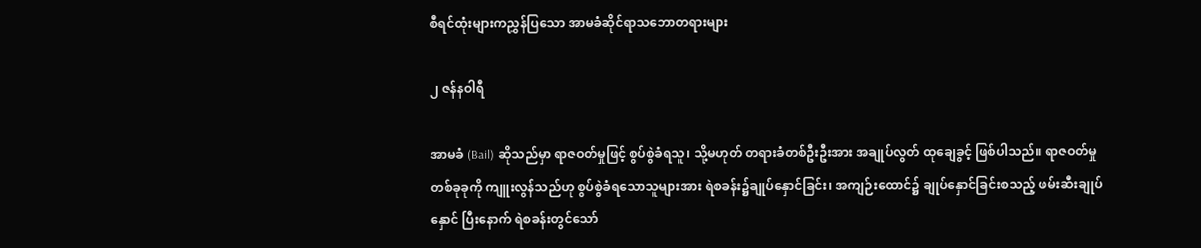စီရင်ထုံးများကညွှန်ပြသော အာမခံဆိုင်ရာသဘောတရားများ

၂ ဇန်နဝါရီ

အာမခံ (Bail) ဆိုသည်မှာ ရာဇဝတ်မှုဖြင့် စွပ်စွဲခံရသူ၊ သို့မဟုတ် တရားခံတစ်ဦးဦးအား အချုပ်လွတ် ထုချေခွင့် ဖြစ်ပါသည်။ ရာဇဝတ်မှုတစ်ခုခုကို ကျူးလွန်သည်ဟု စွပ်စွဲခံရသောသူများအား ရဲစခန်း၌ချုပ်နှောင်ခြင်း၊ အကျဉ်းထောင်၌ ချုပ်နှောင်ခြင်းစသည့် ဖမ်းဆီးချုပ်နှောင် ပြီးနောက် ရဲစခန်းတွင်သော်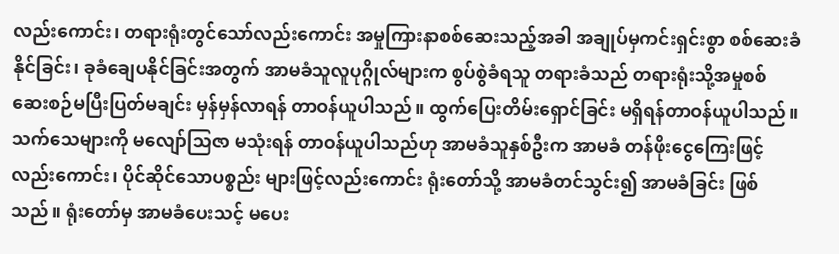လည်းကောင်း၊ တရားရုံးတွင်သော်လည်းကောင်း အမှုကြားနာစစ်ဆေးသည့်အခါ အချုပ်မှကင်းရှင်းစွာ စစ်ဆေးခံနိုင်ခြင်း၊ ခုခံချေပနိုင်ခြင်းအတွက် အာမခံသူလူပုဂ္ဂိုလ်များက စွပ်စွဲခံရသူ တရားခံသည် တရားရုံးသို့အမှုစစ်ဆေးစဉ်မပြီးပြတ်မချင်း မှန်မှန်လာရန် တာဝန်ယူပါသည်။ ထွက်ပြေးတိမ်းရှောင်ခြင်း မရှိရန်တာဝန်ယူပါသည်။ သက်သေများကို မလျော်သြဇာ မသုံးရန် တာဝန်ယူပါသည်ဟု အာမခံသူနှစ်ဦးက အာမခံ တန်ဖိုးငွေကြေးဖြင့် လည်းကောင်း၊ ပိုင်ဆိုင်သောပစ္စည်း များဖြင့်လည်းကောင်း ရုံးတော်သို့ အာမခံတင်သွင်း၍ အာမခံခြင်း ဖြစ်သည်။ ရုံးတော်မှ အာမခံပေးသင့် မပေး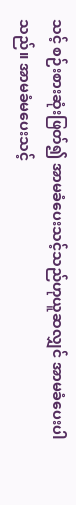သင့် စဉ်းစားဆုံးဖြတ်၍ အာမခံပေးသင့်သည်ဟုယူဆလျှင် အာမခံပေးပါသည်။ အာမခံမပေးသင့်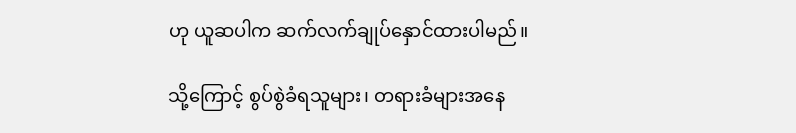ဟု ယူဆပါက ဆက်လက်ချုပ်နှောင်ထားပါမည်။

သို့ကြောင့် စွပ်စွဲခံရသူများ၊ တရားခံများအနေ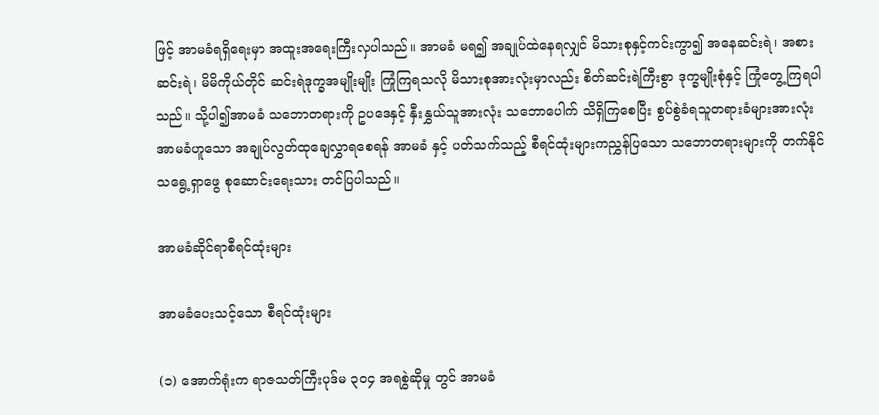ဖြင့် အာမခံရရှိရေးမှာ အထူးအရေးကြီးလှပါသည်။ အာမခံ မရ၍ အချုပ်ထဲနေရလျှင် မိသားစုနှင့်ကင်းကွာ၍ အနေဆင်းရဲ၊ အစားဆင်းရဲ၊ မိမိကိုယ်တိုင် ဆင်းရဲဒုက္ခအမျိုးမျိုး ကြုံကြရသလို မိသားစုအားလုံးမှာလည်း စိတ်ဆင်းရဲကြီးစွာ ဒုက္ခမျိုးစုံနှင့် ကြုံတွေ့ကြရပါသည်။ သို့ပါ၍အာမခံ သဘောတရားကို ဥပဒေနှင့် နှီးနွှယ်သူအားလုံး သဘောပေါက် သိရှိကြစေပြီး စွပ်စွဲခံရသူတရားခံများအားလုံး အာမခံဟူသော အချုပ်လွတ်ထုချေလွှာရစေရန် အာမခံ နှင့် ပတ်သက်သည့် စီရင်ထုံးများကညွှန်ပြသော သဘောတရားများကို တက်နိုင်သရွေ့ရှာဖွေ စုဆောင်းရေးသား တင်ပြပါသည်။

အာမခံဆိုင်ရာစီရင်ထုံးများ

အာမခံပေးသင့်သော စီရင်ထုံးများ

(၁) အောက်ရုံးက ရာဇသတ်ကြီးပုဒ်မ ၃၀၄ အရစွဲဆိုမှု တွင် အာမခံ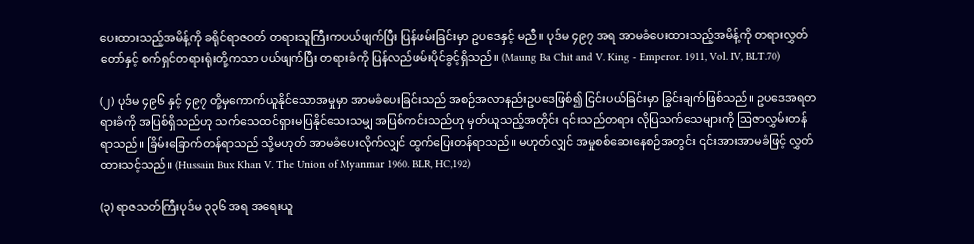ပေးထားသည့်အမိန့်ကို ခရိုင်ရာဇဝတ် တရားသူကြီးကပယ်ဖျက်ပြီး ပြန်ဖမ်းခြင်းမှာ ဥပဒေနှင့် မညီ။ ပုဒ်မ ၄၉၇ အရ အာမခံပေးထားသည့်အမိန့်ကို တရားလွှတ်တော်နှင့် စက်ရှင်တရားရုံးတို့ကသာ ပယ်ဖျက်ပြီး တရားခံကို ပြန်လည်ဖမ်းပိုင်ခွင့်ရှိသည်။ (Maung Ba Chit and V. King - Emperor. 1911, Vol. IV, BLT.70)

(၂) ပုဒ်မ ၄၉၆ နှင့် ၄၉၇ တို့မှကောက်ယူနိုင်သောအမှုမှာ အာမခံပေးခြင်းသည် အစဉ်အလာနည်းဥပဒေဖြစ်၍ ငြင်းပယ်ခြင်းမှာ ခြွင်းချက်ဖြစ်သည်။ ဥပဒေအရတရားခံကို အပြစ်ရှိသည်ဟု သက်သေထင်ရှားမပြနိုင်သေးသမျှ အပြစ်ကင်းသည်ဟု မှတ်ယူသည့်အတိုင်း ၎င်းသည်တရား လိုပြသက်သေများကို ဩဇာလွှမ်းတန်ရာသည်။ ခြိမ်းခြောက်တန်ရာသည် သို့မဟုတ် အာမခံပေးလိုက်လျှင် ထွက်ပြေးတန်ရာသည်။ မဟုတ်လျှင် အမှုစစ်ဆေးနေစဉ်အတွင်း ၎င်းအားအာမခံဖြင့် လွှတ်ထားသင့်သည်။ (Hussain Bux Khan V. The Union of Myanmar 1960. BLR, HC,192)

(၃) ရာဇသတ်ကြီးပုဒ်မ ၃၃၆ အရ အရေးယူ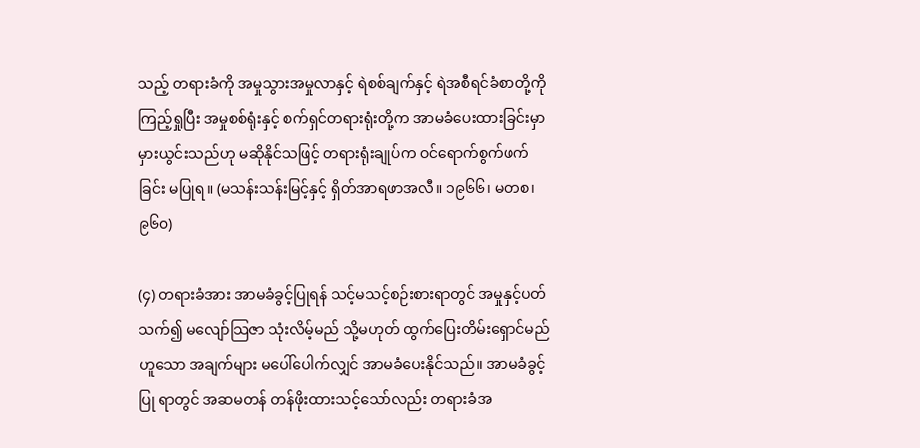သည့် တရားခံကို အမှုသွားအမှုလာနှင့် ရဲစစ်ချက်နှင့် ရဲအစီရင်ခံစာတို့ကို ကြည့်ရှုပြီး အမှုစစ်ရုံးနှင့် စက်ရှင်တရားရုံးတို့က အာမခံပေးထားခြင်းမှာ မှားယွင်းသည်ဟု မဆိုနိုင်သဖြင့် တရားရုံးချုပ်က ဝင်ရောက်စွက်ဖက်ခြင်း မပြုရ။ (မသန်းသန်းမြင့်နှင့် ရှိတ်အာရဖာအလီ။ ၁၉၆၆၊ မတစ၊ ၉၆၀)

(၄) တရားခံအား အာမခံခွင့်ပြုရန် သင့်မသင့်စဉ်းစားရာတွင် အမှုနှင့်ပတ်သက်၍ မလျော်သြဇာ သုံးလိမ့်မည် သို့မဟုတ် ထွက်ပြေးတိမ်းရှောင်မည်ဟူသော အချက်များ မပေါ်ပေါက်လျှင် အာမခံပေးနိုင်သည်။ အာမခံခွင့်ပြု ရာတွင် အဆမတန် တန်ဖိုးထားသင့်သော်လည်း တရားခံအ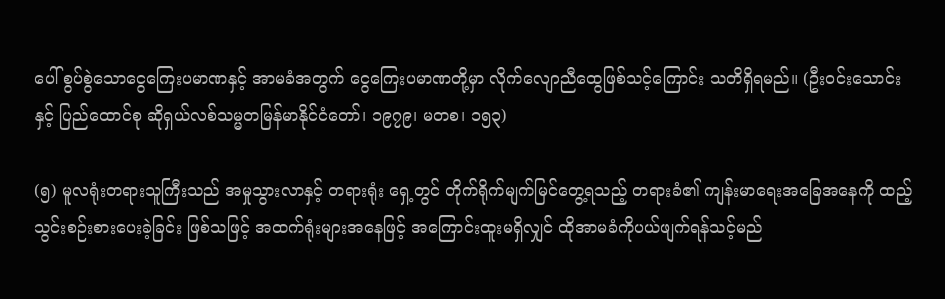ပေါ် စွပ်စွဲသောငွေကြေးပမာဏနှင့် အာမခံအတွက် ငွေကြေးပမာဏတို့မှာ လိုက်လျောညီထွေဖြစ်သင့်ကြောင်း သတိရှိရမည်။ (ဦးဝင်းသောင်းနှင့် ပြည်ထောင်စု ဆိုရှယ်လစ်သမ္မတမြန်မာနိုင်ငံတော်၊ ၁၉၇၉၊ မတစ၊ ၁၅၃)

(၅) မူလရုံးတရားသူကြီးသည် အမှုသွားလာနှင့် တရားရုံး ရှေ့တွင် တိုက်ရိုက်မျက်မြင်တွေ့ရသည့် တရားခံ၏ ကျန်းမာရေးအခြေအနေကို ထည့်သွင်းစဉ်းစားပေးခဲ့ခြင်း ဖြစ်သဖြင့် အထက်ရုံးများအနေဖြင့် အကြောင်းထူးမရှိလျှင် ထိုအာမခံကိုပယ်ဖျက်ရန်သင့်မည်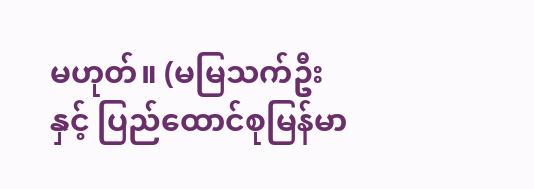မဟုတ်။ (မမြသက်ဦးနှင့် ပြည်ထောင်စုမြန်မာ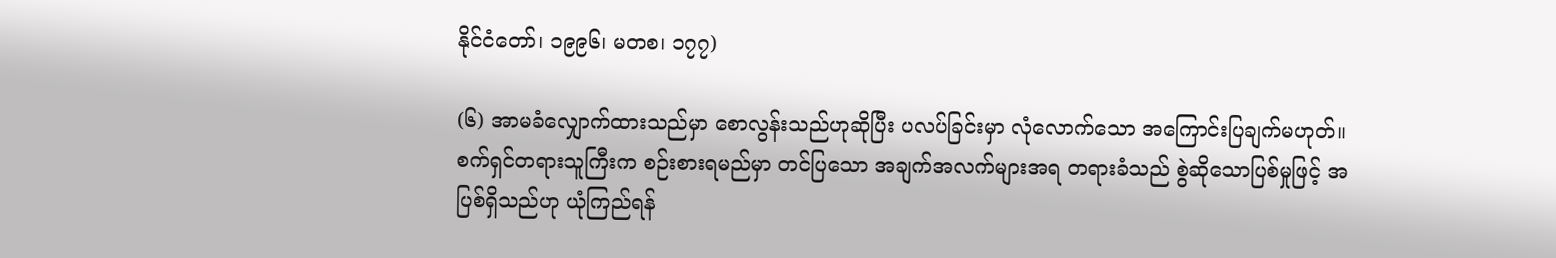နိုင်ငံတော်၊ ၁၉၉၆၊ မတစ၊ ၁၇၇)

(၆) အာမခံလျှောက်ထားသည်မှာ စောလွန်းသည်ဟုဆိုပြီး ပလပ်ခြင်းမှာ လုံလောက်သော အကြောင်းပြချက်မဟုတ်။ စက်ရှင်တရားသူကြီးက စဉ်းစားရမည်မှာ တင်ပြသော အချက်အလက်များအရ တရားခံသည် စွဲဆိုသောပြစ်မှုဖြင့် အပြစ်ရှိသည်ဟု ယုံကြည်ရန်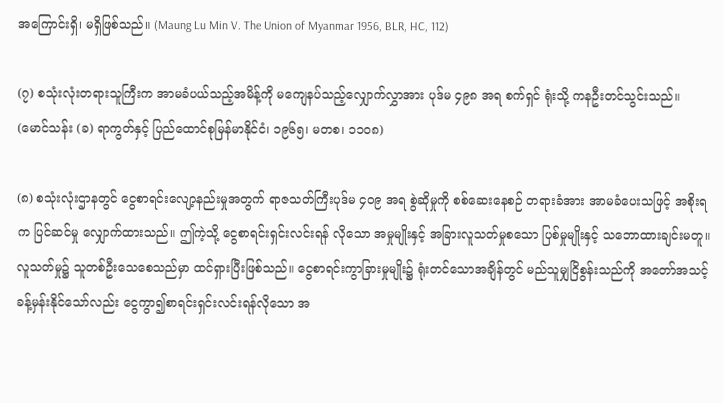အကြောင်းရှိ၊ မရှိဖြစ်သည်။ (Maung Lu Min V. The Union of Myanmar 1956, BLR, HC, 112)

(၇) စသုံးလုံးတရားသူကြီးက အာမခံပယ်သည့်အမိန့်ကို မကျေနပ်သည့်လျှောက်လွှာအား ပုဒ်မ ၄၉၈ အရ စက်ရှင် ရုံးသို့ ကနဦးတင်သွင်းသည်။ (မောင်သန်း (ခ) ရာကွတ်နှင့် ပြည်ထောင်စုမြန်မာနိုင်ငံ၊ ၁၉၆၅၊ မတစ၊ ၁၁၀၈)

(၈) စသုံးလုံးဌာနတွင် ငွေစာရင်းလျော့နည်းမှုအတွက် ရာဇသတ်ကြီးပုဒ်မ ၄၀၉ အရ စွဲဆိုမှုကို စစ်ဆေးနေစဉ် တရားခံအား အာမခံပေးသဖြင့် အစိုးရက ပြင်ဆင်မှု လျှောက်ထားသည်။ ဤကဲ့သို့ ငွေစာရင်းရှင်းလင်းရန် လိုသော အမှုမျိုးနှင့် အခြားလူသတ်မှုစသော ပြစ်မှုမျိုးနှင့် သဘောထားချင်းမတူ။ လူသတ်မှု၌ သူတစ်ဦးသေစေသည်မှာ ထင်ရှားပြီးဖြစ်သည်။ ငွေစာရင်းကွာခြားမှုမျိုး၌ ရုံးတင်သောအချိန်တွင် မည်သူမျှငြိစွန်းသည်ကို အတော်အသင့် ခန့်မှန်းနိုင်သော်လည်း ငွေကွာ၍စာရင်းရှင်းလင်းရန်လိုသော အ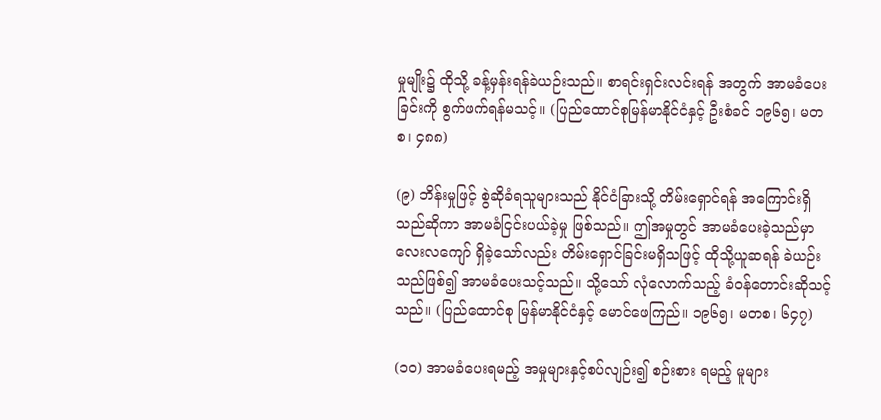မှုမျိုး၌ ထိုသို့ ခန့်မှန်းရန်ခဲယဉ်းသည်။ စာရင်းရှင်းလင်းရန် အတွက် အာမခံပေးခြင်းကို စွက်ဖက်ရန်မသင့်။ (ပြည်ထောင်စုမြန်မာနိုင်ငံနှင့် ဦးစံခင် ၁၉၆၅၊ မတစ၊ ၄၈၈)

(၉) ဘိန်းမှုဖြင့် စွဲဆိုခံရသူများသည် နိုင်ငံခြားသို့ တိမ်းရှောင်ရန် အကြောင်းရှိသည်ဆိုကာ အာမခံငြင်းပယ်ခဲ့မှု ဖြစ်သည်။ ဤအမှုတွင် အာမခံပေးခဲ့သည်မှာ လေးလကျော် ရှိခဲ့သော်လည်း တိမ်းရှောင်ခြင်းမရှိသဖြင့် ထိုသို့ယူဆရန် ခဲယဉ်းသည်ဖြစ်၍ အာမခံပေးသင့်သည်။ သို့သော် လုံလောက်သည့် ခံဝန်တောင်းဆိုသင့်သည်။ (ပြည်ထောင်စု မြန်မာနိုင်ငံနှင့် မောင်ဖေကြည်။ ၁၉၆၅၊ မတစ၊ ၆၄၇)

(၁၀) အာမခံပေးရမည့် အမှုများနှင့်စပ်လျဉ်း၍ စဉ်းစား ရမည့် မူများ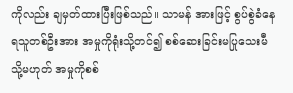ကိုလည်း ချမှတ်ထားပြီးဖြစ်သည်။ သာမန် အားဖြင့် စွပ်စွဲခံနေရသူတစ်ဦးအား အမှုကိုရုံးသို့တင်၍ စစ်ဆေးခြင်းမပြုသေးမီ သို့မဟုတ် အမှုကိုစစ်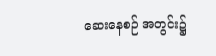ဆေးနေစဉ် အတွင်း၌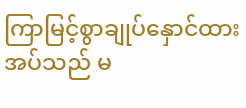ကြာမြင့်စွာချုပ်နှောင်ထားအပ်သည် မ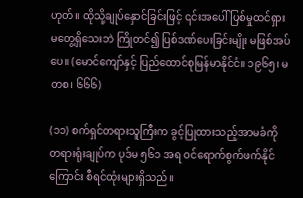ဟုတ်။ ထိုသို့ချုပ်နှောင်ခြင်းဖြင့် ၎င်းအပေါ်ပြစ်မှုထင်ရှား မတွေ့ရှိသေးဘဲ ကြိုတင်၍ ပြစ်ဒဏ်ပေးခြင်းမျိုး မဖြစ်အပ်ပေ။ (မောင်ကျော်နှင့် ပြည်ထောင်စုမြန်မာနိုင်ငံ။ ၁၉၆၅၊ မတစ၊ ၆၆၆)

(၁၁) စက်ရှင်တရားသူကြီးက ခွင့်ပြုထားသည့်အာမခံကို တရားရုံးချုပ်က ပုဒ်မ ၅၆၁ အရ ဝင်ရောက်စွက်ဖက်နိုင်ကြောင်း စီရင်ထုံးများရှိသည်။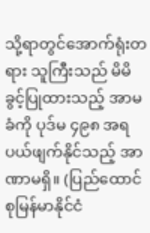သို့ရာတွင်အောက်ရုံးတရား သူကြီးသည် မိမိခွင့်ပြုထားသည့် အာမခံကို ပုဒ်မ ၄၉၈ အရ ပယ်ဖျက်နိုင်သည့် အာဏာမရှိ။ (ပြည်ထောင်စုမြန်မာနိုင်ငံ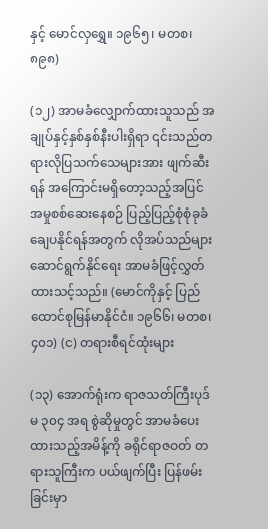နှင့် မောင်လှရွှေ။ ၁၉၆၅၊ မတစ၊ ၈၉၈)

(၁၂) အာမခံလျှောက်ထားသူသည် အချုပ်နှင့်နှစ်နှစ်နီးပါးရှိရာ ၎င်းသည်တရားလိုပြသက်သေများအား ဖျက်ဆီးရန် အကြောင်းမရှိတော့သည့်အပြင် အမှုစစ်ဆေးနေစဉ် ပြည့်ပြည့်စုံစုံခုခံချေပနိုင်ရန်အတွက် လိုအပ်သည်များဆောင်ရွက်နိုင်ရေး အာမခံဖြင့်လွှတ်ထားသင့်သည်။ (မောင်ကိုနှင့် ပြည်ထောင်စုမြန်မာနိုင်ငံ။ ၁၉၆၆၊ မတစ၊ ၄၀၁) (င) တရားစီရင်ထုံးများ

(၁၃) အောက်ရုံးက ရာဇသတ်ကြီးပုဒ်မ ၃၀၄ အရ စွဲဆိုမှုတွင် အာမခံပေးထားသည့်အမိန့်ကို ခရိုင်ရာဇဝတ် တရားသူကြီးက ပယ်ဖျက်ပြီး ပြန်ဖမ်းခြင်းမှာ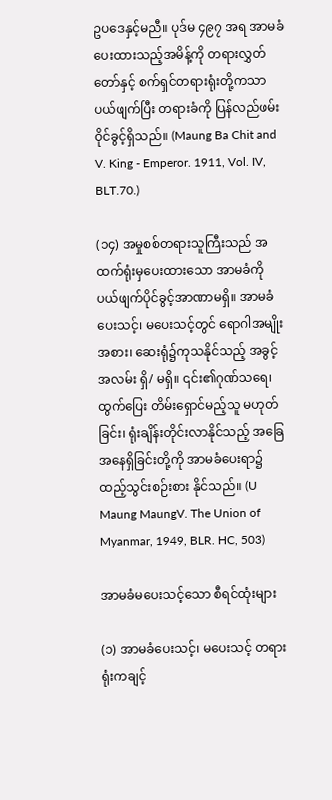ဥပဒေနှင့်မညီ။ ပုဒ်မ ၄၉၇ အရ အာမခံပေးထားသည့်အမိန့်ကို တရားလွှတ်တော်နှင့် စက်ရှင်တရားရုံးတို့ကသာ ပယ်ဖျက်ပြီး တရားခံကို ပြန်လည်ဖမ်းဝိုင်ခွင့်ရှိသည်။ (Maung Ba Chit and V. King - Emperor. 1911, Vol. IV, BLT.70.)

(၁၄) အမှုစစ်တရားသူကြီးသည် အထက်ရုံးမှပေးထားသော အာမခံကို ပယ်ဖျက်ပိုင်ခွင့်အာဏာမရှိ။ အာမခံပေးသင့်၊ မပေးသင့်တွင် ရောဂါအမျိုးအစား၊ ဆေးရုံ၌ကုသနိုင်သည့် အခွင့်အလမ်း ရှိ/ မရှိ။ ၎င်း၏ဂုဏ်သရေ၊ ထွက်ပြေး တိမ်းရှောင်မည့်သူ မဟုတ်ခြင်း၊ ရုံးချိန်းတိုင်းလာနိုင်သည့် အခြေအနေရှိခြင်းတို့ကို အာမခံပေးရာ၌ ထည့်သွင်းစဉ်းစား နိုင်သည်။ (U Maung MaungV. The Union of Myanmar, 1949, BLR. HC, 503)

အာမခံမပေးသင့်သော စီရင်ထုံးများ

(၁) အာမခံပေးသင့်၊ မပေးသင့် တရားရုံးကချင့်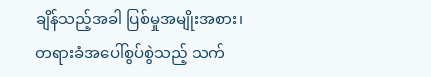ချိန်သည့်အခါ ပြစ်မှုအမျိုးအစား၊ တရားခံအပေါ်စွပ်စွဲသည့် သက်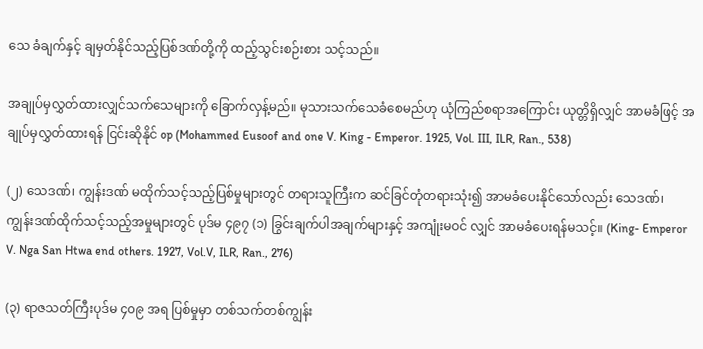သေ ခံချက်နှင့် ချမှတ်နိုင်သည့်ပြစ်ဒဏ်တို့ကို ထည့်သွင်းစဉ်းစား သင့်သည်။

အချုပ်မှလွှတ်ထားလျှင်သက်သေများကို ခြောက်လှန့်မည်။ မုသားသက်သေခံစေမည်ဟု ယုံကြည်စရာအကြောင်း ယုတ္တိရှိလျှင် အာမခံဖြင့် အချုပ်မှလွှတ်ထားရန် ငြင်းဆိုနိုင် op (Mohammed Eusoof and one V. King - Emperor. 1925, Vol. III, ILR, Ran., 538)

(၂) သေဒဏ်၊ ကျွန်းဒဏ် မထိုက်သင့်သည့်ပြစ်မှုများတွင် တရားသူကြီးက ဆင်ခြင်တုံတရားသုံး၍ အာမခံပေးနိုင်သော်လည်း သေဒဏ်၊ ကျွန်းဒဏ်ထိုက်သင့်သည့်အမှုများတွင် ပုဒ်မ ၄၉၇ (၁) ခြွင်းချက်ပါအချက်များနှင့် အကျုံးမဝင် လျှင် အာမခံပေးရန်မသင့်။ (King- Emperor V. Nga San Htwa end others. 1927, Vol.V, ILR, Ran., 276)

(၃) ရာဇသတ်ကြီးပုဒ်မ ၄၀၉ အရ ပြစ်မှုမှာ တစ်သက်တစ်ကျွန်း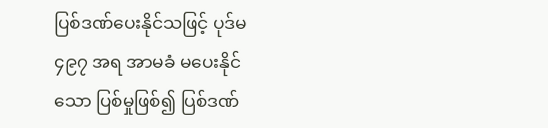ပြစ်ဒဏ်ပေးနိုင်သဖြင့် ပုဒ်မ ၄၉၇ အရ အာမခံ မပေးနိုင်သော ပြစ်မှုဖြစ်၍ ပြစ်ဒဏ်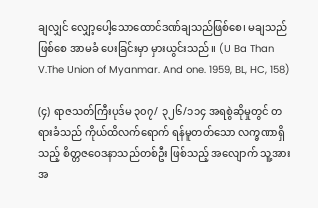ချလျှင် လျှော့ပေါ့သောထောင်ဒဏ်ချသည်ဖြစ်စေ၊ မချသည်ဖြစ်စေ အာမခံ ပေးခြင်းမှာ မှားယွင်းသည်။ (U Ba Than V.The Union of Myanmar. And one. 1959, BL, HC, 158)

(၄) ရာဇသတ်ကြီးပုဒ်မ ၃၀၇/ ၃၂၆/၁၁၄ အရစွဲဆိုမှုတွင် တရားခံသည် ကိုယ်ထိလက်ရောက် ရန်မူတတ်သော လက္ခဏာရှိသည့် စိတ္တဇဝေဒနာသည်တစ်ဦး ဖြစ်သည့် အလျောက် သူ့အားအ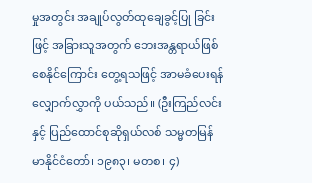မှုအတွင်း အချုပ်လွတ်ထုချေခွင့်ပြု ခြင်းဖြင့် အခြားသူအတွက် ဘေးအန္တရာယ်ဖြစ်စေနိုင်ကြောင်း တွေ့ရသဖြင့် အာမခံပေးရန်လျှောက်လွှာကို ပယ်သည်။ (ဦးကြည်လင်းနှင့် ပြည်ထောင်စုဆိုရှယ်လစ် သမ္မတမြန်မာနိုင်ငံတော်၊ ၁၉၈၃၊ မတစ၊ ၄)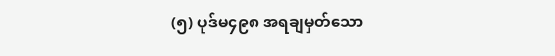(၅) ပုဒ်မ၄၉၈ အရချမှတ်သော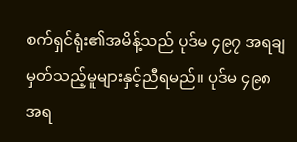စက်ရှင်ရုံး၏အမိန့်သည် ပုဒ်မ ၄၉၇ အရချမှတ်သည့်မူများနှင့်ညီရမည်။ ပုဒ်မ ၄၉၈ အရ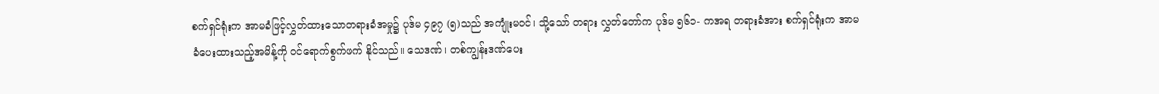စက်ရှင်ရုံးက အာမခံဖြင့်လွှတ်ထားသောတရားခံအမှု၌ ပုဒ်မ ၄၉၇ (၅)သည် အကျုံးမဝင်၊ သို့သော် တရား လွှတ်တော်က ပုဒ်မ ၅၆၁- ကအရ တရားခံအား စက်ရှင်ရုံးက အာမခံပေးထားသည့်အမိန့်ကို ဝင်ရောက်စွက်ဖက် နိုင်သည်။ သေဒဏ်၊ တစ်ကျွန်းဒဏ်ပေး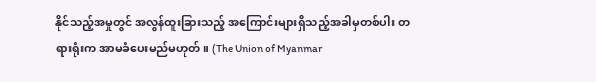နိုင်သည့်အမှုတွင် အလွန်ထူးခြားသည့် အကြောင်းများရှိသည့်အခါမှတစ်ပါး တရားရုံးက အာမခံပေးမည်မဟုတ်။ (The Union of Myanmar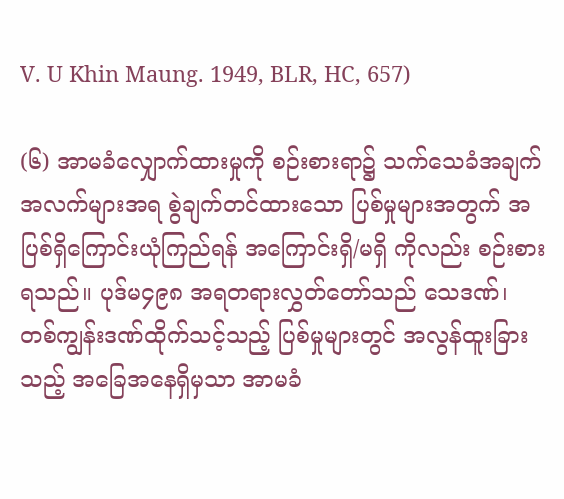V. U Khin Maung. 1949, BLR, HC, 657)

(၆) အာမခံလျှောက်ထားမှုကို စဉ်းစားရာ၌ သက်သေခံအချက်အလက်များအရ စွဲချက်တင်ထားသော ပြစ်မှုများအတွက် အပြစ်ရှိကြောင်းယုံကြည်ရန် အကြောင်းရှိ/မရှိ ကိုလည်း စဉ်းစားရသည်။ ပုဒ်မ၄၉၈ အရတရားလွှတ်တော်သည် သေဒဏ်၊ တစ်ကျွန်းဒဏ်ထိုက်သင့်သည့် ပြစ်မှုများတွင် အလွန်ထူးခြားသည့် အခြေအနေရှိမှသာ အာမခံ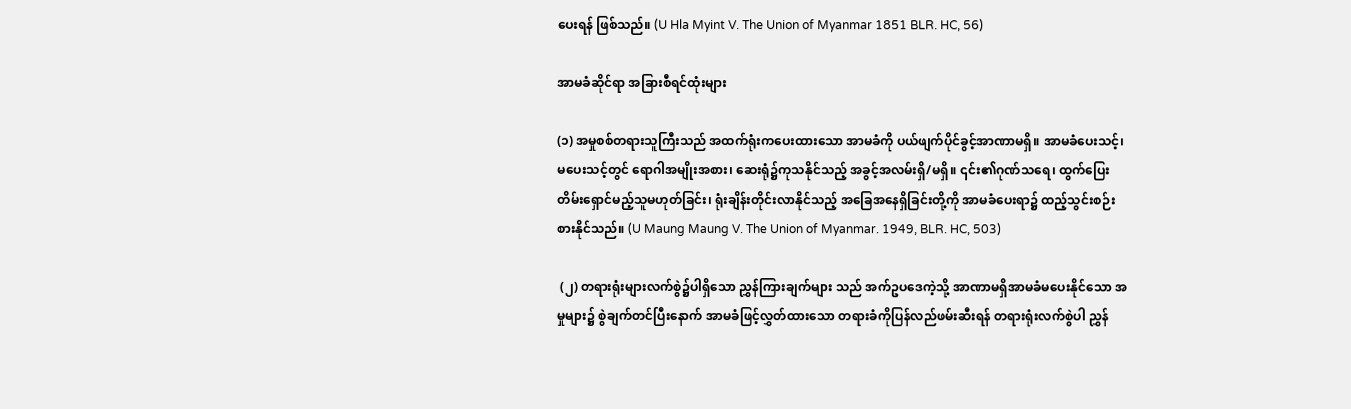ပေးရန် ဖြစ်သည်။ (U Hla Myint V. The Union of Myanmar 1851 BLR. HC, 56)

အာမခံဆိုင်ရာ အခြားစီရင်ထုံးများ

(၁) အမှုစစ်တရားသူကြီးသည် အထက်ရုံးကပေးထားသော အာမခံကို ပယ်ဖျက်ပိုင်ခွင့်အာဏာမရှိ။ အာမခံပေးသင့်၊ မပေးသင့်တွင် ရောဂါအမျိုးအစား၊ ဆေးရုံ၌ကုသနိုင်သည့် အခွင့်အလမ်းရှိ/မရှိ။ ၎င်း၏ဂုဏ်သရေ၊ ထွက်ပြေး တိမ်းရှောင်မည့်သူမဟုတ်ခြင်း၊ ရုံးချိန်းတိုင်းလာနိုင်သည့် အခြေအနေရှိခြင်းတို့ကို အာမခံပေးရာ၌ ထည့်သွင်းစဉ်းစားနိုင်သည်။ (U Maung Maung V. The Union of Myanmar. 1949, BLR. HC, 503)

 (၂) တရားရုံးများလက်စွဲ၌ပါရှိသော ညွှန်ကြားချက်များ သည် အက်ဥပဒေကဲ့သို့ အာဏာမရှိအာမခံမပေးနိုင်သော အမှုများ၌ စွဲချက်တင်ပြီးနောက် အာမခံဖြင့်လွှတ်ထားသော တရားခံကိုပြန်လည်ဖမ်းဆီးရန် တရားရုံးလက်စွဲပါ ညွှန်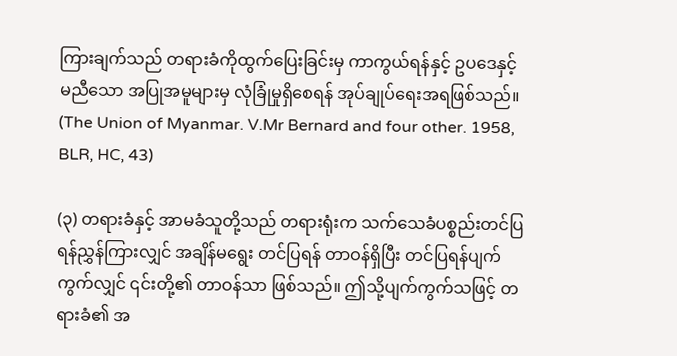ကြားချက်သည် တရားခံကိုထွက်ပြေးခြင်းမှ ကာကွယ်ရန်နှင့် ဥပဒေနှင့်မညီသော အပြုအမူများမှ လုံခြုံမှုရှိစေရန် အုပ်ချုပ်ရေးအရဖြစ်သည်။ (The Union of Myanmar. V.Mr Bernard and four other. 1958, BLR, HC, 43)

(၃) တရားခံနှင့် အာမခံသူတို့သည် တရားရုံးက သက်သေခံပစ္စည်းတင်ပြရန်ညွှန်ကြားလျှင် အချိန်မရွေး တင်ပြရန် တာဝန်ရှိပြီး တင်ပြရန်ပျက်ကွက်လျှင် ၎င်းတို့၏ တာဝန်သာ ဖြစ်သည်။ ဤသို့ပျက်ကွက်သဖြင့် တရားခံ၏ အ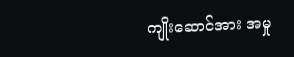ကျိုးဆောင်အား အမှု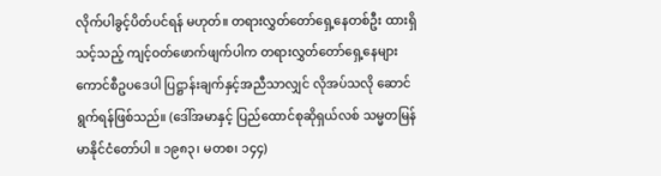လိုက်ပါခွင့်ပိတ်ပင်ရန် မဟုတ်။ တရားလွှတ်တော်ရှေ့နေတစ်ဦး ထားရှိသင့်သည့် ကျင့်ဝတ်ဖောက်ဖျက်ပါက တရားလွှတ်တော်ရှေ့နေများ ကောင်စီဥပဒေပါ ပြဋ္ဌာန်းချက်နှင့်အညီသာလျှင် လိုအပ်သလို ဆောင်ရွက်ရန်ဖြစ်သည်။ (ဒေါ်အမာနှင့် ပြည်ထောင်စုဆိုရှယ်လစ် သမ္မတမြန်မာနိုင်ငံတော်ပါ ။ ၁၉၈၃၊ မတစ၊ ၁၄၄)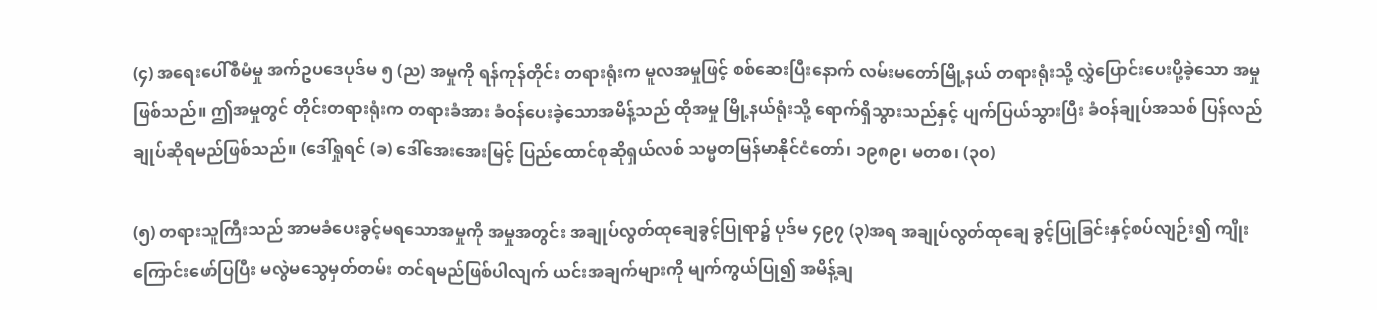(၄) အရေးပေါ်စီမံမှု အက်ဥပဒေပုဒ်မ ၅ (ည) အမှုကို ရန်ကုန်တိုင်း တရားရုံးက မူလအမှုဖြင့် စစ်ဆေးပြီးနောက် လမ်းမတော်မြို့နယ် တရားရုံးသို့ လွှဲပြောင်းပေးပို့ခဲ့သော အမှုဖြစ်သည်။ ဤအမှုတွင် တိုင်းတရားရုံးက တရားခံအား ခံဝန်ပေးခဲ့သောအမိန့်သည် ထိုအမှု မြို့နယ်ရုံးသို့ ရောက်ရှိသွားသည်နှင့် ပျက်ပြယ်သွားပြီး ခံဝန်ချုပ်အသစ် ပြန်လည်ချုပ်ဆိုရမည်ဖြစ်သည်။ (ဒေါ်ရှုရင် (ခ) ဒေါ်အေးအေးမြင့် ပြည်ထောင်စုဆိုရှယ်လစ် သမ္မတမြန်မာနိုင်ငံတော်၊ ၁၉၈၉၊ မတစ၊ (၃၀)

(၅) တရားသူကြီးသည် အာမခံပေးခွင့်မရသောအမှုကို အမှုအတွင်း အချုပ်လွတ်ထုချေခွင့်ပြုရာ၌ ပုဒ်မ ၄၉၇ (၃)အရ အချုပ်လွတ်ထုချေ ခွင့်ပြုခြင်းနှင့်စပ်လျဉ်း၍ ကျိုးကြောင်းဖော်ပြပြီး မလွဲမသွေမှတ်တမ်း တင်ရမည်ဖြစ်ပါလျက် ယင်းအချက်များကို မျက်ကွယ်ပြု၍ အမိန့်ချ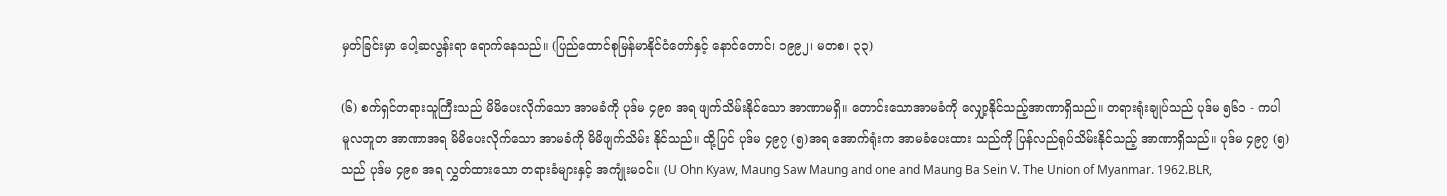မှတ်ခြင်းမှာ ပေါ့ဆလွန်းရာ ရောက်နေသည်။ (ပြည်ထောင်စုမြန်မာနိုင်ငံတော်နှင့် နောင်တောင်၊ ၁၉၉၂၊ မတစ၊ ၃၃)

(၆) စက်ရှင်တရားသူကြီးသည် မိမိပေးလိုက်သော အာမခံကို ပုဒ်မ ၄၉၈ အရ ဖျက်သိမ်းနိုင်သော အာဏာမရှိ။ တောင်းသောအာမခံကို လျှော့နိုင်သည့်အာဏာရှိသည်။ တရားရုံးချုပ်သည် ပုဒ်မ ၅၆၁ - ကပါ မူလဘူတ အာဏာအရ မိမိပေးလိုက်သော အာမခံကို မိမိဖျက်သိမ်း နိုင်သည်။ ထို့ပြင် ပုဒ်မ ၄၉၇ (၅)အရ အောက်ရုံးက အာမခံပေးထား သည်ကို ပြန်လည်ရုပ်သိမ်းနိုင်သည့် အာဏာရှိသည်။ ပုဒ်မ ၄၉၇ (၅) သည် ပုဒ်မ ၄၉၈ အရ လွှတ်ထားသော တရားခံများနှင့် အကျုံးမဝင်။ (U Ohn Kyaw, Maung Saw Maung and one and Maung Ba Sein V. The Union of Myanmar. 1962.BLR,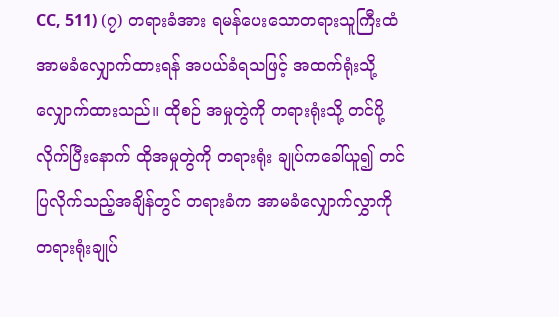CC, 511) (၇) တရားခံအား ရမန်ပေးသောတရားသူကြီးထံ အာမခံလျှောက်ထားရန် အပယ်ခံရသဖြင့် အထက်ရုံးသို့ လျှောက်ထားသည်။ ထိုစဉ် အမှုတွဲကို တရားရုံးသို့ တင်ပို့လိုက်ပြီးနောက် ထိုအမှုတွဲကို တရားရုံး ချုပ်ကခေါ်ယူ၍ တင်ပြလိုက်သည့်အချိန်တွင် တရားခံက အာမခံလျှောက်လွှာကို တရားရုံးချုပ်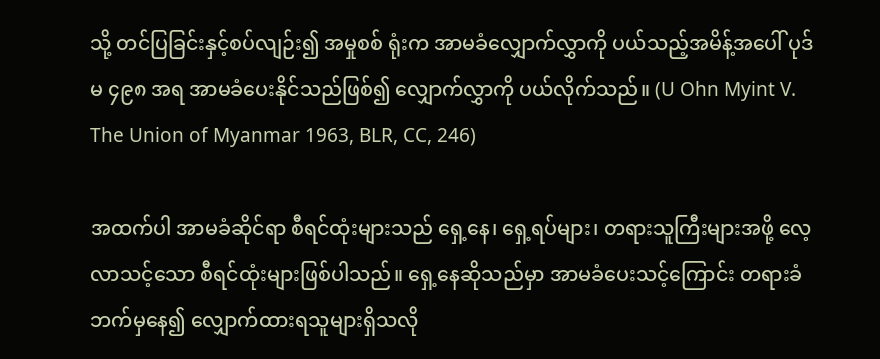သို့ တင်ပြခြင်းနှင့်စပ်လျဉ်း၍ အမှုစစ် ရုံးက အာမခံလျှောက်လွှာကို ပယ်သည့်အမိန့်အပေါ် ပုဒ်မ ၄၉၈ အရ အာမခံပေးနိုင်သည်ဖြစ်၍ လျှောက်လွှာကို ပယ်လိုက်သည်။ (U Ohn Myint V. The Union of Myanmar 1963, BLR, CC, 246)

အထက်ပါ အာမခံဆိုင်ရာ စီရင်ထုံးများသည် ရှေ့နေ၊ ရှေ့ရပ်များ၊ တရားသူကြီးများအဖို့ လေ့လာသင့်သော စီရင်ထုံးများဖြစ်ပါသည်။ ရှေ့နေဆိုသည်မှာ အာမခံပေးသင့်ကြောင်း တရားခံဘက်မှနေ၍ လျှောက်ထားရသူများရှိသလို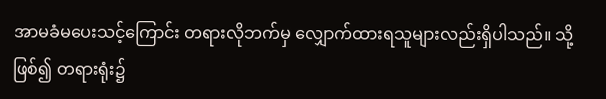အာမခံမပေးသင့်ကြောင်း တရားလိုဘက်မှ လျှောက်ထားရသူများလည်းရှိပါသည်။ သို့ဖြစ်၍ တရားရုံး၌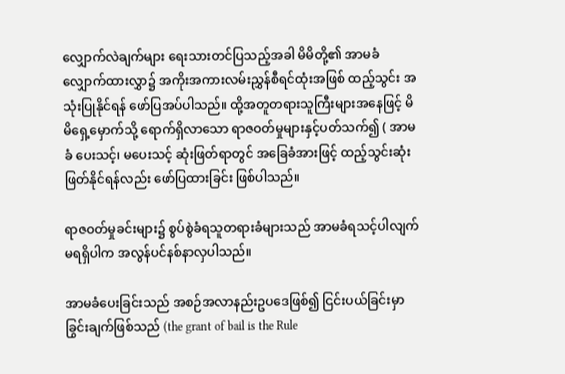လျှောက်လဲချက်များ ရေးသားတင်ပြသည့်အခါ မိမိတို့၏ အာမခံလျှောက်ထားလွှာ၌ အကိုးအကားလမ်းညွှန်စီရင်ထုံးအဖြစ် ထည့်သွင်း အသုံးပြုနိုင်ရန် ဖော်ပြအပ်ပါသည်။ ထို့အတူတရားသူကြီးများအနေဖြင့် မိမိရှေ့မှောက်သို့ ရောက်ရှိလာသော ရာဇဝတ်မှုများနှင့်ပတ်သက်၍ ( အာမခံ ပေးသင့်၊ မပေးသင့် ဆုံးဖြတ်ရာတွင် အခြေခံအားဖြင့် ထည့်သွင်းဆုံးဖြတ်နိုင်ရန်လည်း ဖော်ပြထားခြင်း ဖြစ်ပါသည်။

ရာဇဝတ်မှုခင်းများ၌ စွပ်စွဲခံရသူတရားခံများသည် အာမခံရသင့်ပါလျက် မရရှိပါက အလွန်ပင်နစ်နာလှပါသည်။

အာမခံပေးခြင်းသည် အစဉ်အလာနည်းဥပဒေဖြစ်၍ ငြင်းပယ်ခြင်းမှာ ခြွင်းချက်ဖြစ်သည် (the grant of bail is the Rule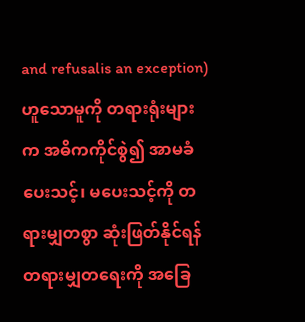and refusalis an exception) ဟူသောမူကို တရားရုံးများက အဓိကကိုင်စွဲ၍ အာမခံ ပေးသင့်၊ မပေးသင့်ကို တရားမျှတစွာ ဆုံးဖြတ်နိုင်ရန် တရားမျှတရေးကို အခြေ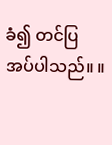ခံ၍ တင်ပြအပ်ပါသည်။ ။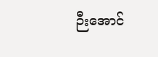ဉီးအောင်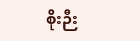စိုးဉီး